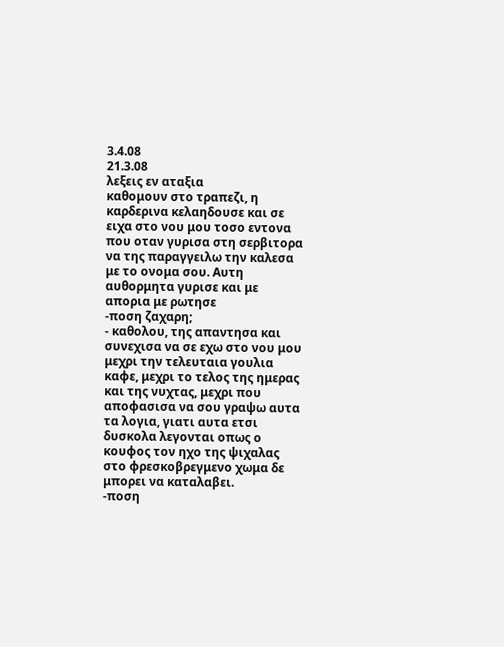3.4.08
21.3.08
λεξεις εν αταξια
καθομουν στο τραπεζι, η καρδερινα κελαηδουσε και σε ειχα στο νου μου τοσο εντονα που οταν γυρισα στη σερβιτορα να της παραγγειλω την καλεσα με το ονομα σου. Αυτη αυθορμητα γυρισε και με απορια με ρωτησε
-ποση ζαχαρη;
- καθολου, της απαντησα και συνεχισα να σε εχω στο νου μου μεχρι την τελευταια γουλια καφε, μεχρι το τελος της ημερας και της νυχτας, μεχρι που αποφασισα να σου γραψω αυτα τα λογια, γιατι αυτα ετσι δυσκολα λεγονται οπως ο κουφος τον ηχο της ψιχαλας στο φρεσκοβρεγμενο χωμα δε μπορει να καταλαβει.
-ποση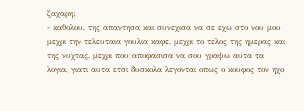ζαχαρη;
- καθολου, της απαντησα και συνεχισα να σε εχω στο νου μου μεχρι την τελευταια γουλια καφε, μεχρι το τελος της ημερας και της νυχτας, μεχρι που αποφασισα να σου γραψω αυτα τα λογια, γιατι αυτα ετσι δυσκολα λεγονται οπως ο κουφος τον ηχο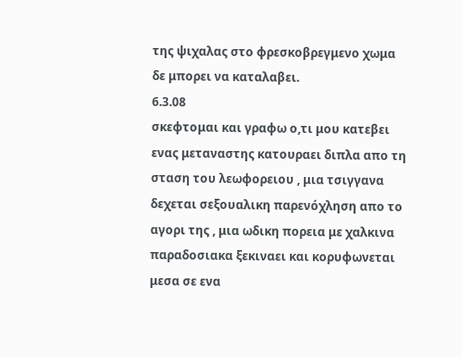της ψιχαλας στο φρεσκοβρεγμενο χωμα δε μπορει να καταλαβει.
6.3.08
σκεφτομαι και γραφω ο,τι μου κατεβει
ενας μεταναστης κατουραει διπλα απο τη σταση του λεωφορειου , μια τσιγγανα δεχεται σεξουαλικη παρενόχληση απο το αγορι της , μια ωδικη πορεια με χαλκινα παραδοσιακα ξεκιναει και κορυφωνεται μεσα σε ενα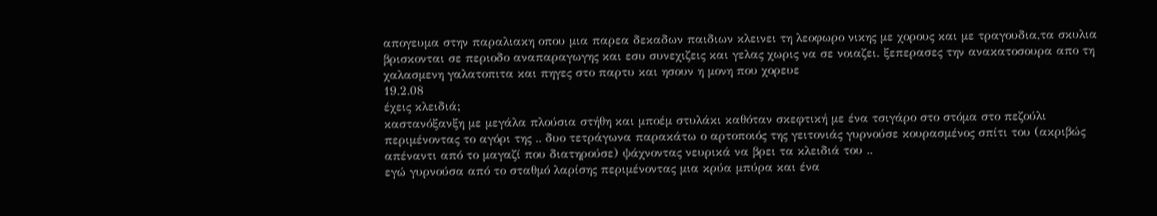απογευμα στην παραλιακη οπου μια παρεα δεκαδων παιδιων κλεινει τη λεοφωρο νικης με χορους και με τραγουδια,τα σκυλια βρισκονται σε περιοδο αναπαραγωγης και εσυ συνεχιζεις και γελας χωρις να σε νοιαζει. ξεπερασες την ανακατοσουρα απο τη χαλασμενη γαλατοπιτα και πηγες στο παρτυ και ησουν η μονη που χορευε
19.2.08
έχεις κλειδιά;
καστανόξανξη με μεγάλα πλούσια στήθη και μποέμ στυλάκι καθόταν σκεφτική με ένα τσιγάρο στο στόμα στο πεζούλι περιμένοντας το αγόρι της .. δυο τετράγωνα παρακάτω ο αρτοποιός της γειτονιάς γυρνούσε κουρασμένος σπίτι του (ακριβώς απέναντι από το μαγαζί που διατηρούσε) ψάχνοντας νευρικά να βρει τα κλειδιά του ..
εγώ γυρνούσα από το σταθμό λαρίσης περιμένοντας μια κρύα μπύρα και ένα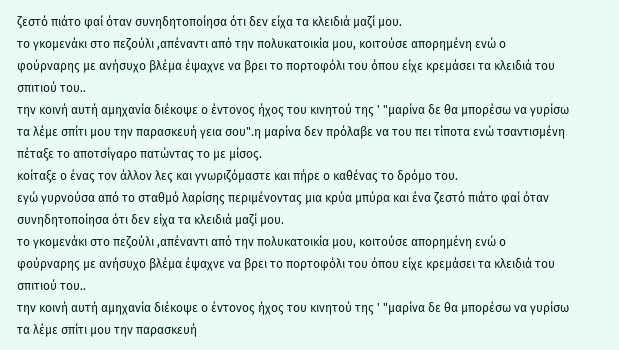ζεστό πιάτο φαί όταν συνηδητοποίησα ότι δεν είχα τα κλειδιά μαζί μου.
το γκομενάκι στο πεζούλι ,απέναντι από την πολυκατοικία μου, κοιτούσε απορημένη ενώ ο φούρναρης με ανήσυχο βλέμα έψαχνε να βρει το πορτοφόλι του όπου είχε κρεμάσει τα κλειδιά του σπιτιού του..
την κοινή αυτή αμηχανία διέκοψε ο έντονος ήχος του κινητού της ' "μαρίνα δε θα μπορέσω να γυρίσω τα λέμε σπίτι μου την παρασκευή γεια σου".η μαρίνα δεν πρόλαβε να του πει τίποτα ενώ τσαντισμένη πέταξε το αποτσίγαρο πατώντας το με μίσος.
κοίταξε ο ένας τον άλλον λες και γνωριζόμαστε και πήρε ο καθένας το δρόμο του.
εγώ γυρνούσα από το σταθμό λαρίσης περιμένοντας μια κρύα μπύρα και ένα ζεστό πιάτο φαί όταν συνηδητοποίησα ότι δεν είχα τα κλειδιά μαζί μου.
το γκομενάκι στο πεζούλι ,απέναντι από την πολυκατοικία μου, κοιτούσε απορημένη ενώ ο φούρναρης με ανήσυχο βλέμα έψαχνε να βρει το πορτοφόλι του όπου είχε κρεμάσει τα κλειδιά του σπιτιού του..
την κοινή αυτή αμηχανία διέκοψε ο έντονος ήχος του κινητού της ' "μαρίνα δε θα μπορέσω να γυρίσω τα λέμε σπίτι μου την παρασκευή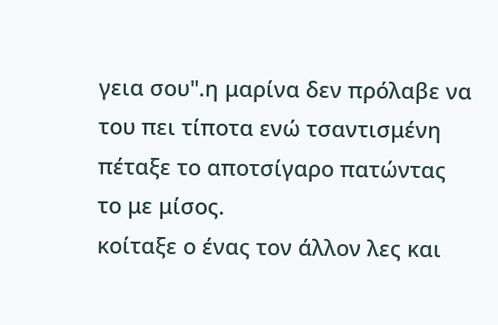γεια σου".η μαρίνα δεν πρόλαβε να του πει τίποτα ενώ τσαντισμένη πέταξε το αποτσίγαρο πατώντας το με μίσος.
κοίταξε ο ένας τον άλλον λες και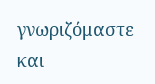γνωριζόμαστε και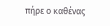πήρε ο καθένας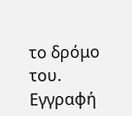το δρόμο του.
Εγγραφή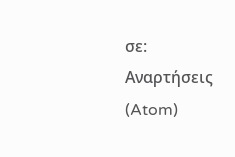σε:
Αναρτήσεις (Atom)